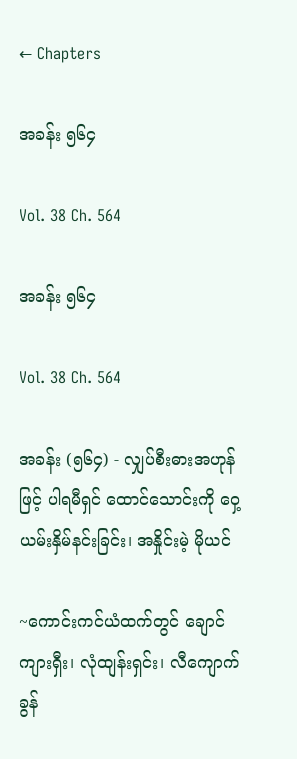← Chapters

အခန်း ၅၆၄

Vol. 38 Ch. 564

အခန်း ၅၆၄

Vol. 38 Ch. 564

အခန်း (၅၆၄) - လျှပ်စီးဓားအဟုန်ဖြင့် ပါရမီရှင် ထောင်သောင်းကို ဝှေ့ယမ်းနှိမ်နင်းခြင်း၊ အနှိုင်းမဲ့ မိုယင်

~ကောင်းကင်ယံထက်တွင် ချောင်ကျားရှီး၊ လုံထျန်းရှင်း၊ လီကျောက်ခွန်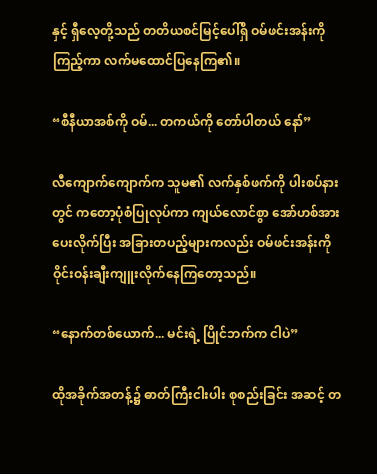နှင့် ရှီလေ့တို့သည် တတိယစင်မြင့်ပေါ်ရှိ ဝမ်ဖင်းအန်းကို ကြည့်ကာ လက်မထောင်ပြနေကြ၏။

“စီနီယာအစ်ကို ဝမ်... တကယ်ကို တော်ပါတယ် နော်”

လီကျောက်ကျောက်က သူမ၏ လက်နှစ်ဖက်ကို ပါးစပ်နားတွင် ကတော့ပုံစံပြုလုပ်ကာ ကျယ်လောင်စွာ အော်ဟစ်အားပေးလိုက်ပြီး အခြားတပည့်များကလည်း ဝမ်ဖင်းအန်းကို ဝိုင်းဝန်းချီးကျူးလိုက်နေကြတော့သည်။

“နောက်တစ်ယောက်... မင်းရဲ့ ပြိုင်ဘက်က ငါပဲ”

ထိုအခိုက်အတန့်၌ ဓာတ်ကြီးငါးပါး စုစည်းခြင်း အဆင့် တ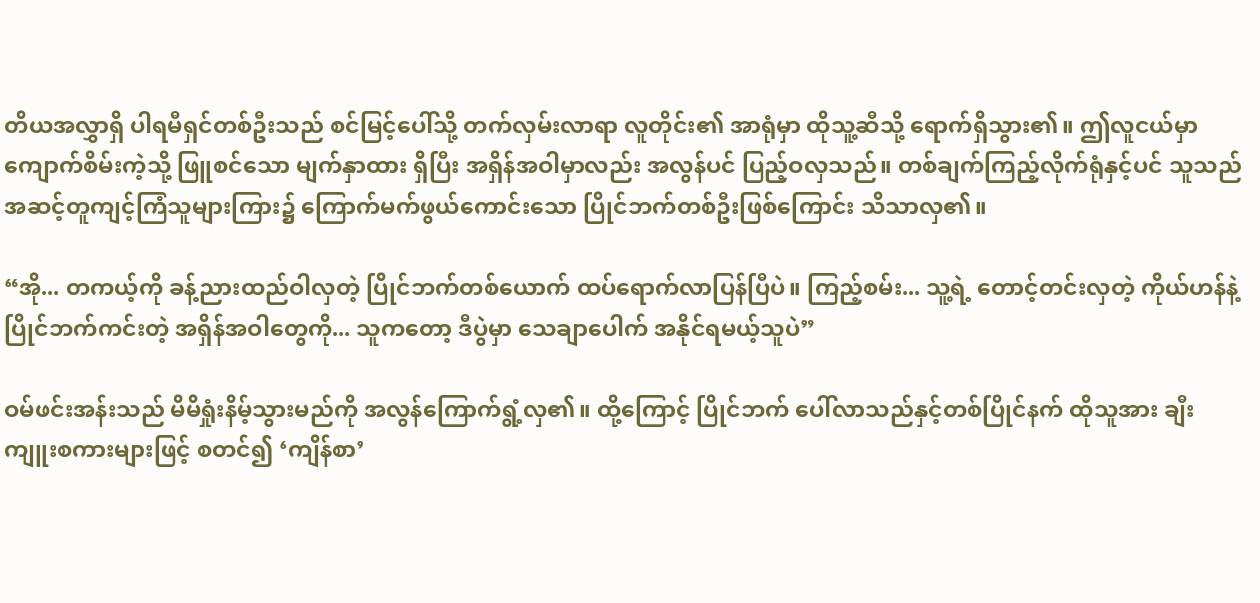တိယအလွှာရှိ ပါရမီရှင်တစ်ဦးသည် စင်မြင့်ပေါ်သို့ တက်လှမ်းလာရာ လူတိုင်း၏ အာရုံမှာ ထိုသူ့ဆီသို့ ရောက်ရှိသွား၏။ ဤလူငယ်မှာ ကျောက်စိမ်းကဲ့သို့ ဖြူစင်သော မျက်နှာထား ရှိပြီး အရှိန်အဝါမှာလည်း အလွန်ပင် ပြည့်ဝလှသည်။ တစ်ချက်ကြည့်လိုက်ရုံနှင့်ပင် သူသည် အဆင့်တူကျင့်ကြံသူများကြား၌ ကြောက်မက်ဖွယ်ကောင်းသော ပြိုင်ဘက်တစ်ဦးဖြစ်ကြောင်း သိသာလှ၏။

“အို... တကယ့်ကို ခန့်ညားထည်ဝါလှတဲ့ ပြိုင်ဘက်တစ်ယောက် ထပ်ရောက်လာပြန်ပြီပဲ။ ကြည့်စမ်း... သူ့ရဲ့ တောင့်တင်းလှတဲ့ ကိုယ်ဟန်နဲ့ ပြိုင်ဘက်ကင်းတဲ့ အရှိန်အဝါတွေကို... သူကတော့ ဒီပွဲမှာ သေချာပေါက် အနိုင်ရမယ့်သူပဲ”

ဝမ်ဖင်းအန်းသည် မိမိရှုံးနိမ့်သွားမည်ကို အလွန်ကြောက်ရွံ့လှ၏။ ထို့ကြောင့် ပြိုင်ဘက် ပေါ်လာသည်နှင့်တစ်ပြိုင်နက် ထိုသူအား ချီးကျူးစကားများဖြင့် စတင်၍ ‘ကျိန်စာ’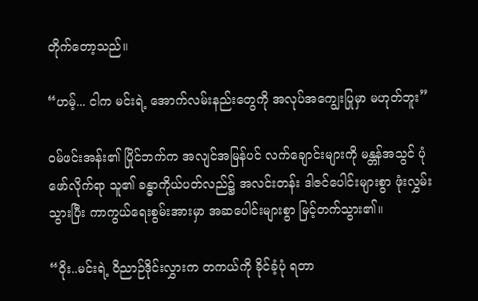တိုက်တော့သည်။

“ဟမ့်... ငါက မင်းရဲ့ အောက်လမ်းနည်းတွေကို အလုပ်အကျွေးပြုမှာ မဟုတ်ဘူး”

ဝမ်ဖင်းအန်း၏ ပြိုင်ဘက်က အလျင်အမြန်ပင် လက်ချောင်းများကို မန္တန်အသွင် ပုံဖော်လိုက်ရာ သူ၏ ခန္ဓာကိုယ်ပတ်လည်၌ အလင်းတန်း ဒါဇင်ပေါင်းများစွာ ဖုံးလွှမ်းသွားပြီး ကာကွယ်ရေးစွမ်းအားမှာ အဆပေါင်းများစွာ မြင့်တက်သွား၏။

“ဝိုး..မင်းရဲ့ ဝိညာဉ်ဒိုင်းလွှားက တကယ်ကို ခိုင်ခံ့ပုံ ရတာ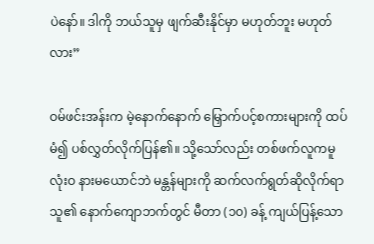ပဲနော်။ ဒါကို ဘယ်သူမှ ဖျက်ဆီးနိုင်မှာ မဟုတ်ဘူး မဟုတ်လား”

ဝမ်ဖင်းအန်းက မဲ့နောက်နောက် မြှောက်ပင့်စကားများကို ထပ်မံ၍ ပစ်လွှတ်လိုက်ပြန်၏။ သို့သော်လည်း တစ်ဖက်လူကမူ လုံးဝ နားမယောင်ဘဲ မန္တန်များကို ဆက်လက်ရွတ်ဆိုလိုက်ရာ သူ၏ နောက်ကျောဘက်တွင် မီတာ (၁၀) ခန့် ကျယ်ပြန့်သော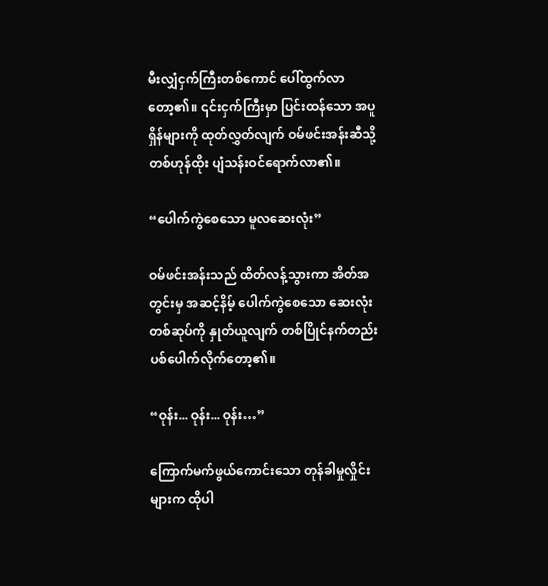မီးလျှံငှက်ကြီးတစ်ကောင် ပေါ်ထွက်လာတော့၏။ ၎င်းငှက်ကြီးမှာ ပြင်းထန်သော အပူရှိန်များကို ထုတ်လွှတ်လျက် ဝမ်ဖင်းအန်းဆီသို့ တစ်ဟုန်ထိုး ပျံသန်းဝင်ရောက်လာ၏။

“ပေါက်ကွဲစေသော မူလဆေးလုံး”

ဝမ်ဖင်းအန်းသည် ထိတ်လန့်သွားကာ အိတ်အတွင်းမှ အဆင့်နိမ့် ပေါက်ကွဲစေသော ဆေးလုံးတစ်ဆုပ်ကို နှုတ်ယူလျက် တစ်ပြိုင်နက်တည်း ပစ်ပေါက်လိုက်တော့၏။

“ဝုန်း... ဝုန်း... ဝုန်း…”

ကြောက်မက်ဖွယ်ကောင်းသော တုန်ခါမှုလှိုင်းများက ထိုပါ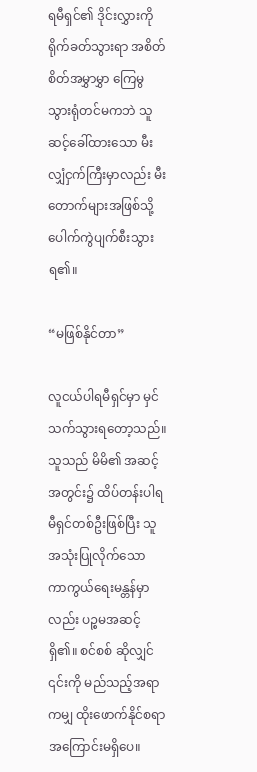ရမီရှင်၏ ဒိုင်းလွှားကို ရိုက်ခတ်သွားရာ အစိတ်စိတ်အမွှာမွှာ ကြေမွသွားရုံတင်မကဘဲ သူဆင့်ခေါ်ထားသော မီးလျှံငှက်ကြီးမှာလည်း မီးတောက်များအဖြစ်သို့ ပေါက်ကွဲပျက်စီးသွားရ၏။

“မဖြစ်နိုင်တာ”

လူငယ်ပါရမီရှင်မှာ မှင်သက်သွားရတော့သည်။ သူသည် မိမိ၏ အဆင့်အတွင်း၌ ထိပ်တန်းပါရမီရှင်တစ်ဦးဖြစ်ပြီး သူအသုံးပြုလိုက်သော ကာကွယ်ရေးမန္တန်မှာလည်း ပဉ္စမအဆင့် ရှိ၏။ စင်စစ် ဆိုလျှင် ၎င်းကို မည်သည့်အရာကမျှ ထိုးဖောက်နိုင်စရာ အကြောင်းမရှိပေ။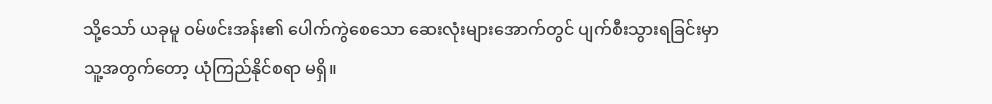သို့သော် ယခုမူ ဝမ်ဖင်းအန်း၏ ပေါက်ကွဲစေသော ဆေးလုံးများအောက်တွင် ပျက်စီးသွားရခြင်းမှာ သူ့အတွက်တော့ ယုံကြည်နိုင်စရာ မရှိ။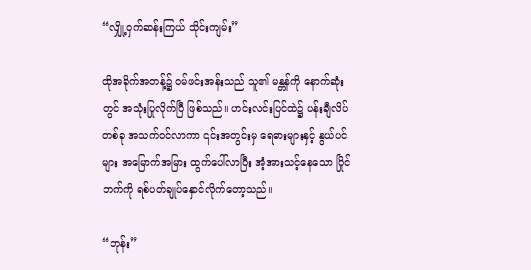“လျှို့ဝှက်ဆန်းကြယ် သိုင်းကျမ်း”

ထိုအခိုက်အတန့်၌ ဝမ်ဖင်းအန်းသည် သူ၏ မန္တန်ကို နောက်ဆုံးတွင် အသုံးပြုလိုက်ပြီ ဖြစ်သည်။ ဟင်းလင်းပြင်ထဲ၌ ပန်းချီလိပ်တစ်ခု အသက်ဝင်လာကာ ၎င်းအတွင်းမှ ရေဓားများနှင့် နွယ်ပင်များ အမြောက်အမြား ထွက်ပေါ်လာပြီး အံ့အားသင့်နေသော ပြိုင်ဘက်ကို ရစ်ပတ်ချုပ်နှောင်လိုက်တော့သည်။

“ဘုန်း”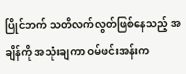ပြိုင်ဘက် သတိလက်လွတ်ဖြစ်နေသည့် အချိန်ကို အသုံးချကာ ဝမ်ဖင်းအန်းက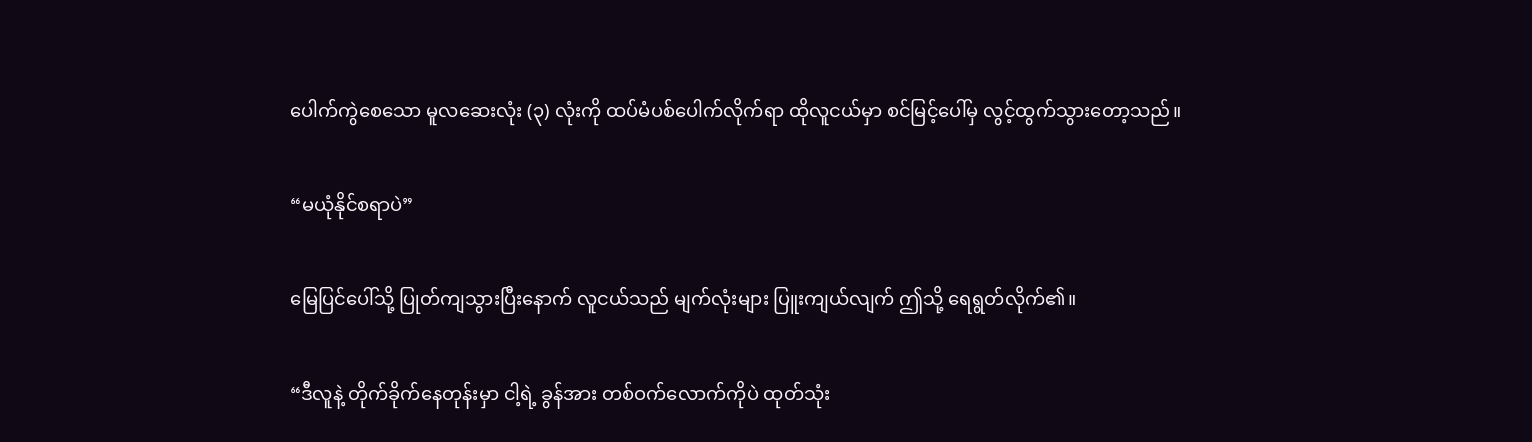ပေါက်ကွဲစေသော မူလဆေးလုံး (၃) လုံးကို ထပ်မံပစ်ပေါက်လိုက်ရာ ထိုလူငယ်မှာ စင်မြင့်ပေါ်မှ လွင့်ထွက်သွားတော့သည်။

“မယုံနိုင်စရာပဲ”

မြေပြင်ပေါ်သို့ ပြုတ်ကျသွားပြီးနောက် လူငယ်သည် မျက်လုံးများ ပြူးကျယ်လျက် ဤသို့ ရေရွတ်လိုက်၏။

“ဒီလူနဲ့ တိုက်ခိုက်နေတုန်းမှာ ငါ့ရဲ့ ခွန်အား တစ်ဝက်လောက်ကိုပဲ ထုတ်သုံး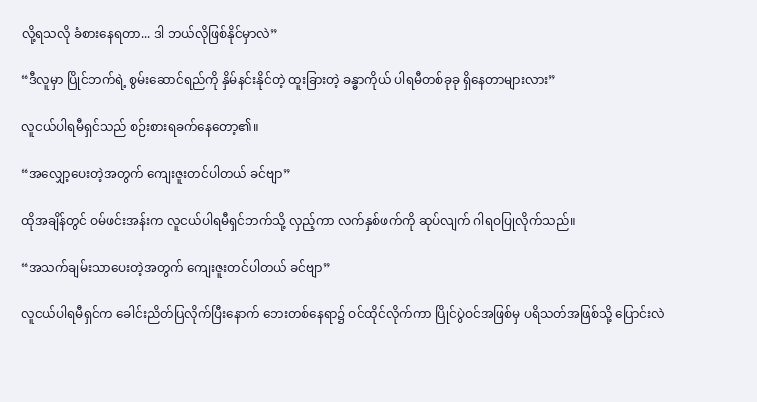လို့ရသလို ခံစားနေရတာ... ဒါ ဘယ်လိုဖြစ်နိုင်မှာလဲ”

“ဒီလူမှာ ပြိုင်ဘက်ရဲ့ စွမ်းဆောင်ရည်ကို နှိမ်နင်းနိုင်တဲ့ ထူးခြားတဲ့ ခန္ဓာကိုယ် ပါရမီတစ်ခုခု ရှိနေတာများလား”

လူငယ်ပါရမီရှင်သည် စဉ်းစားရခက်နေတော့၏။

“အလျှော့ပေးတဲ့အတွက် ကျေးဇူးတင်ပါတယ် ခင်ဗျာ”

ထိုအချိန်တွင် ဝမ်ဖင်းအန်းက လူငယ်ပါရမီရှင်ဘက်သို့ လှည့်ကာ လက်နှစ်ဖက်ကို ဆုပ်လျက် ဂါရဝပြုလိုက်သည်။

“အသက်ချမ်းသာပေးတဲ့အတွက် ကျေးဇူးတင်ပါတယ် ခင်ဗျာ”

လူငယ်ပါရမီရှင်က ခေါင်းညိတ်ပြလိုက်ပြီးနောက် ဘေးတစ်နေရာ၌ ဝင်ထိုင်လိုက်ကာ ပြိုင်ပွဲဝင်အဖြစ်မှ ပရိသတ်အဖြစ်သို့ ပြောင်းလဲ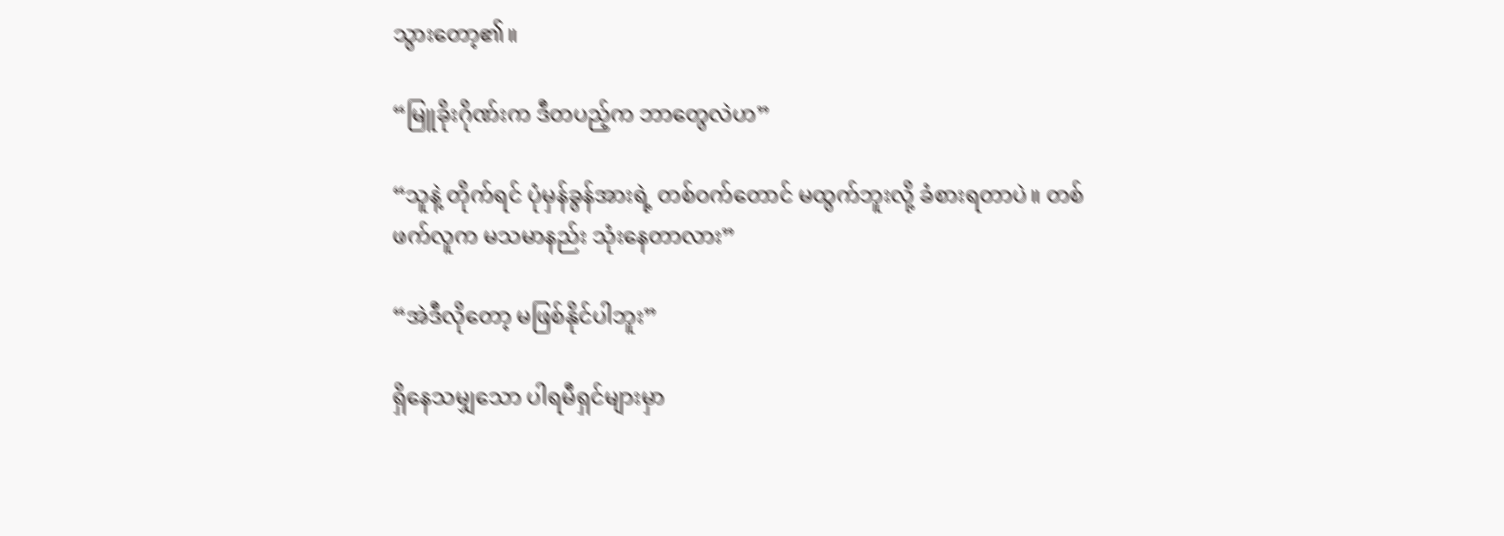သွားတော့၏။

“မြူခိုးဂိုဏ်းက ဒီတပည့်က ဘာတွေလဲဟ”

“သူနဲ့ တိုက်ရင် ပုံမှန်ခွန်အားရဲ့ တစ်ဝက်တောင် မထွက်ဘူးလို့ ခံစားရတာပဲ။ တစ်ဖက်လူက မသမာနည်း သုံးနေတာလား”

“အဲဒီလိုတော့ မဖြစ်နိုင်ပါဘူး”

ရှိနေသမျှသော ပါရမီရှင်များမှာ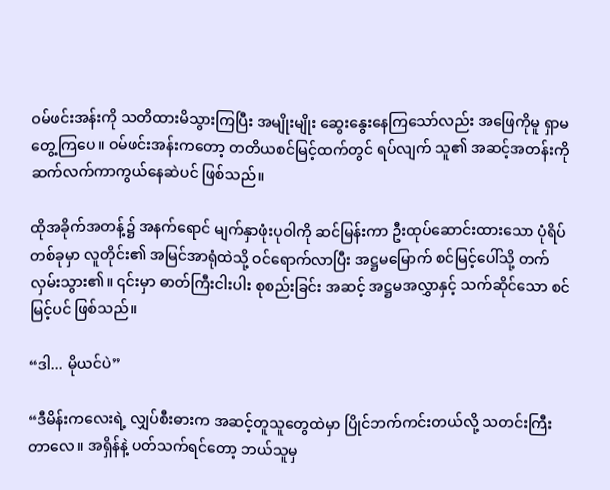ဝမ်ဖင်းအန်းကို သတိထားမိသွားကြပြီး အမျိုးမျိုး ဆွေးနွေးနေကြသော်လည်း အဖြေကိုမူ ရှာမတွေ့ကြပေ။ ဝမ်ဖင်းအန်းကတော့ တတိယစင်မြင့်ထက်တွင် ရပ်လျက် သူ၏ အဆင့်အတန်းကို ဆက်လက်ကာကွယ်နေဆဲပင် ဖြစ်သည်။

ထိုအခိုက်အတန့်၌ အနက်ရောင် မျက်နှာဖုံးပုဝါကို ဆင်မြန်းကာ ဦးထုပ်ဆောင်းထားသော ပုံရိပ် တစ်ခုမှာ လူတိုင်း၏ အမြင်အာရုံထဲသို့ ဝင်ရောက်လာပြီး အဋ္ဌမမြောက် စင်မြင့်ပေါ်သို့ တက်လှမ်းသွား၏။ ၎င်းမှာ ဓာတ်ကြီးငါးပါး စုစည်းခြင်း အဆင့် အဋ္ဌမအလွှာနှင့် သက်ဆိုင်သော စင်မြင့်ပင် ဖြစ်သည်။

“ဒါ... မိုယင်ပဲ”

“ဒီမိန်းကလေးရဲ့ လျှပ်စီးဓားက အဆင့်တူသူတွေထဲမှာ ပြိုင်ဘက်ကင်းတယ်လို့ သတင်းကြီးတာလေ။ အရှိန်နဲ့ ပတ်သက်ရင်တော့ ဘယ်သူမှ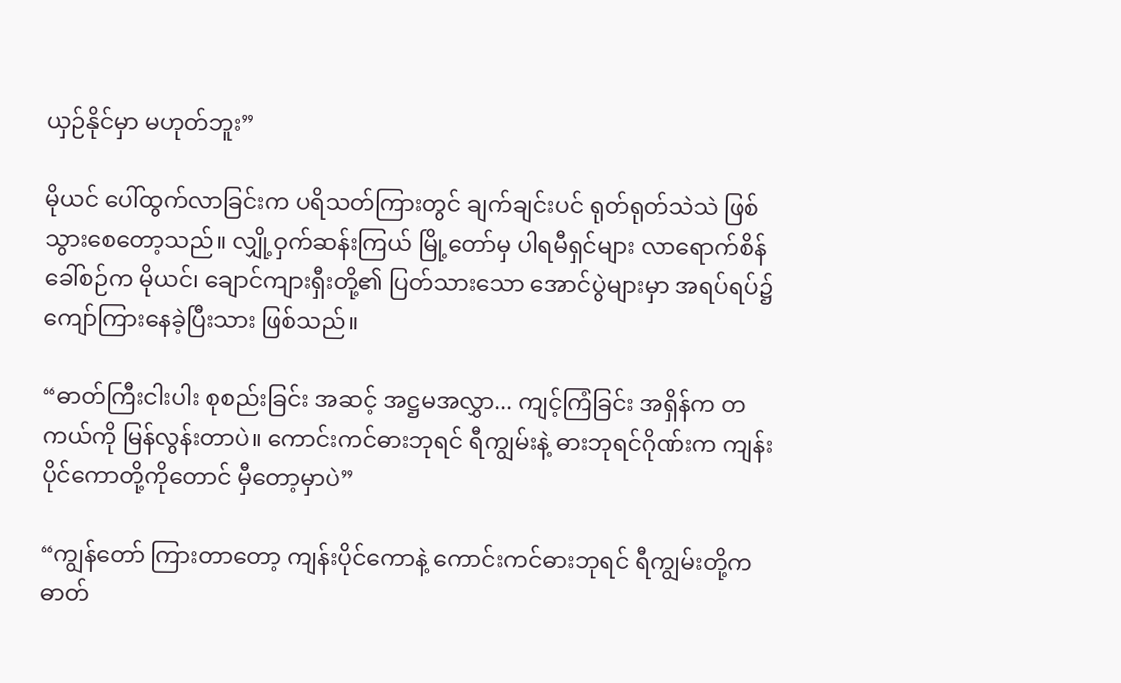ယှဉ်နိုင်မှာ မဟုတ်ဘူး”

မိုယင် ပေါ်ထွက်လာခြင်းက ပရိသတ်ကြားတွင် ချက်ချင်းပင် ရုတ်ရုတ်သဲသဲ ဖြစ်သွားစေတော့သည်။ လျှို့ဝှက်ဆန်းကြယ် မြို့တော်မှ ပါရမီရှင်များ လာရောက်စိန်ခေါ်စဉ်က မိုယင်၊ ချောင်ကျားရှီးတို့၏ ပြတ်သားသော အောင်ပွဲများမှာ အရပ်ရပ်၌ ကျော်ကြားနေခဲ့ပြီးသား ဖြစ်သည်။

“ဓာတ်ကြီးငါးပါး စုစည်းခြင်း အဆင့် အဋ္ဌမအလွှာ... ကျင့်ကြံခြင်း အရှိန်က တကယ်ကို မြန်လွန်းတာပဲ။ ကောင်းကင်ဓားဘုရင် ရီကျွမ်းနဲ့ ဓားဘုရင်ဂိုဏ်းက ကျန်းပိုင်ကောတို့ကိုတောင် မှီတော့မှာပဲ”

“ကျွန်တော် ကြားတာတော့ ကျန်းပိုင်ကောနဲ့ ကောင်းကင်ဓားဘုရင် ရီကျွမ်းတို့က ဓာတ်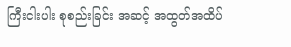ကြီးငါးပါး စုစည်းခြင်း အဆင့် အထွတ်အထိပ်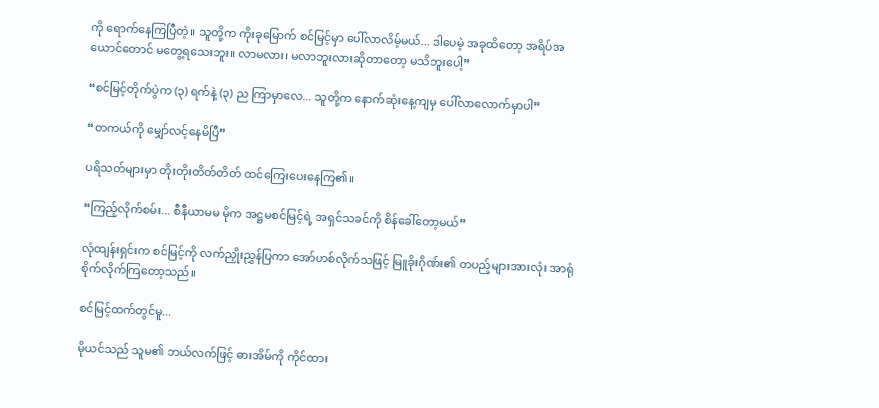ကို ရောက်နေကြပြီတဲ့။ သူတို့က ကိုးခုမြောက် စင်မြင့်မှာ ပေါ်လာလိမ့်မယ်... ဒါပေမဲ့ အခုထိတော့ အရိပ်အယောင်တောင် မတွေ့ရသေးဘူး။ လာမလား၊ မလာဘူးလားဆိုတာတော့ မသိဘူးပေါ့”

“စင်မြင့်တိုက်ပွဲက (၃) ရက်နဲ့ (၃) ည ကြာမှာလေ... သူတို့က နောက်ဆုံးနေ့ကျမှ ပေါ်လာလောက်မှာပါ”

“တကယ်ကို မျှော်လင့်နေမိပြီ”

ပရိသတ်များမှာ တိုးတိုးတိတ်တိတ် ထင်ကြေးပေးနေကြ၏။

“ကြည့်လိုက်စမ်း... စီနီယာမမ မိုက အဋ္ဌမစင်မြင့်ရဲ့ အရှင်သခင်ကို စိန်ခေါ်တော့မယ်”

လုံထျန်းရှင်းက စင်မြင့်ကို လက်ညှိုးညွှန်ပြကာ အော်ဟစ်လိုက်သဖြင့် မြူခိုးဂိုဏ်း၏ တပည့်များအားလုံး အာရုံစိုက်လိုက်ကြတော့သည်။

စင်မြင့်ထက်တွင်မူ...

မိုယင်သည် သူမ၏ ဘယ်လက်ဖြင့် ဓားအိမ်ကို ကိုင်ထား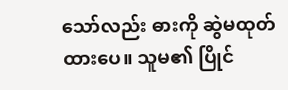သော်လည်း ဓားကို ဆွဲမထုတ်ထားပေ။ သူမ၏ ပြိုင်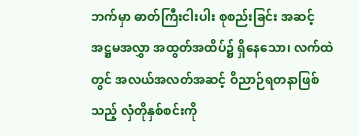ဘက်မှာ ဓာတ်ကြီးငါးပါး စုစည်းခြင်း အဆင့် အဋ္ဌမအလွှာ အထွတ်အထိပ်၌ ရှိနေသော၊ လက်ထဲတွင် အလယ်အလတ်အဆင့် ဝိညာဉ်ရတနာဖြစ်သည့် လှံတိုနှစ်စင်းကို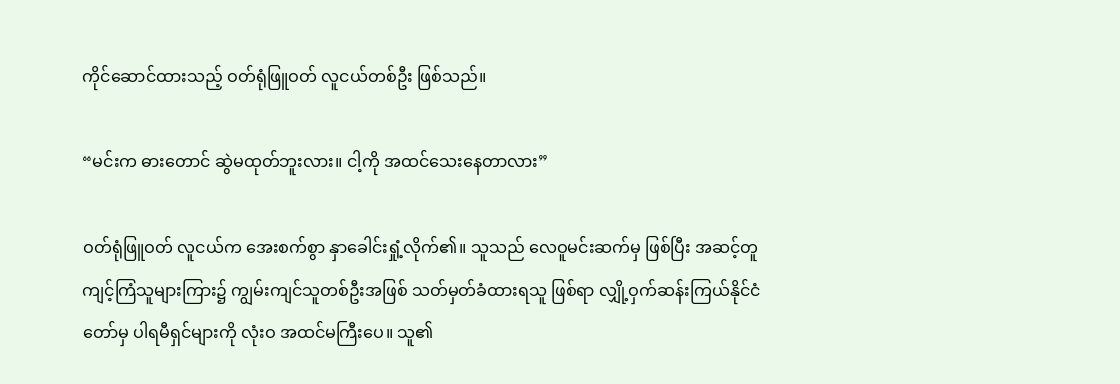ကိုင်ဆောင်ထားသည့် ဝတ်ရုံဖြူဝတ် လူငယ်တစ်ဦး ဖြစ်သည်။

“မင်းက ဓားတောင် ဆွဲမထုတ်ဘူးလား။ ငါ့ကို အထင်သေးနေတာလား”

ဝတ်ရုံဖြူဝတ် လူငယ်က အေးစက်စွာ နှာခေါင်းရှုံ့လိုက်၏။ သူသည် လေဝူမင်းဆက်မှ ဖြစ်ပြီး အဆင့်တူ ကျင့်ကြံသူများကြား၌ ကျွမ်းကျင်သူတစ်ဦးအဖြစ် သတ်မှတ်ခံထားရသူ ဖြစ်ရာ လျှို့ဝှက်ဆန်းကြယ်နိုင်ငံတော်မှ ပါရမီရှင်များကို လုံးဝ အထင်မကြီးပေ။ သူ၏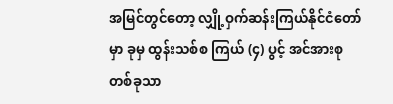အမြင်တွင်တော့ လျှို့ဝှက်ဆန်းကြယ်နိုင်ငံတော်မှာ ခုမှ ထွန်းသစ်စ ကြယ် (၄) ပွင့် အင်အားစုတစ်ခုသာ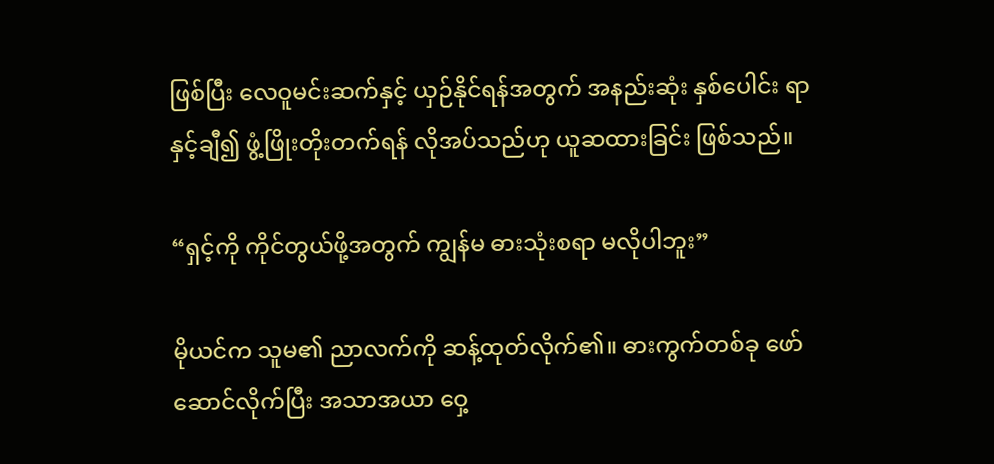ဖြစ်ပြီး လေဝူမင်းဆက်နှင့် ယှဉ်နိုင်ရန်အတွက် အနည်းဆုံး နှစ်ပေါင်း ရာနှင့်ချီ၍ ဖွံ့ဖြိုးတိုးတက်ရန် လိုအပ်သည်ဟု ယူဆထားခြင်း ဖြစ်သည်။

“ရှင့်ကို ကိုင်တွယ်ဖို့အတွက် ကျွန်မ ဓားသုံးစရာ မလိုပါဘူး”

မိုယင်က သူမ၏ ညာလက်ကို ဆန့်ထုတ်လိုက်၏။ ဓားကွက်တစ်ခု ဖော်ဆောင်လိုက်ပြီး အသာအယာ ဝှေ့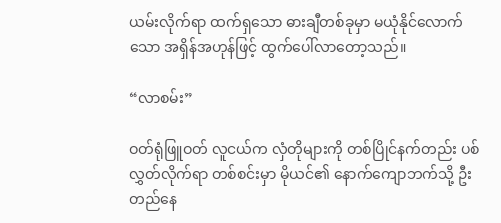ယမ်းလိုက်ရာ ထက်ရှသော ဓားချီတစ်ခုမှာ မယုံနိုင်လောက်သော အရှိန်အဟုန်ဖြင့် ထွက်ပေါ်လာတော့သည်။

“လာစမ်း”

ဝတ်ရုံဖြူဝတ် လူငယ်က လှံတိုများကို တစ်ပြိုင်နက်တည်း ပစ်လွှတ်လိုက်ရာ တစ်စင်းမှာ မိုယင်၏ နောက်ကျောဘက်သို့ ဦးတည်နေ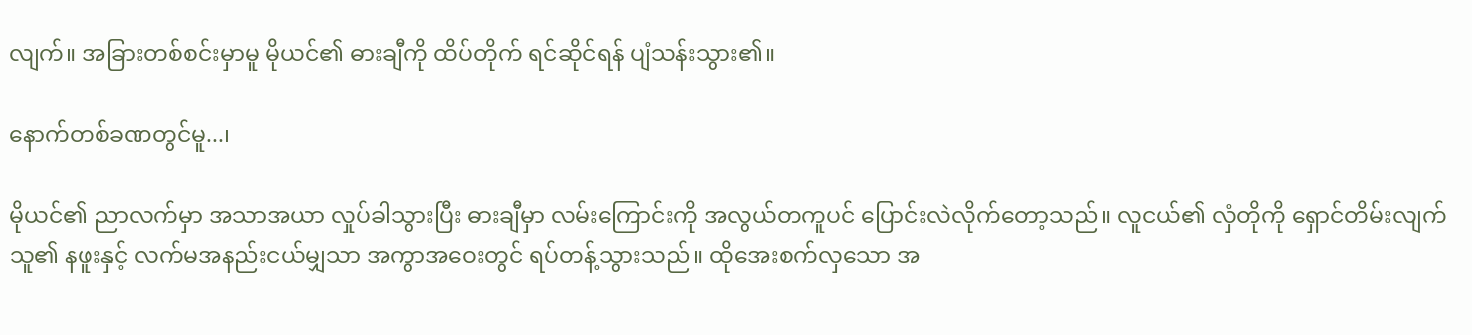လျက်။ အခြားတစ်စင်းမှာမူ မိုယင်၏ ဓားချီကို ထိပ်တိုက် ရင်ဆိုင်ရန် ပျံသန်းသွား၏။

နောက်တစ်ခဏတွင်မူ...၊

မိုယင်၏ ညာလက်မှာ အသာအယာ လှုပ်ခါသွားပြီး ဓားချီမှာ လမ်းကြောင်းကို အလွယ်တကူပင် ပြောင်းလဲလိုက်တော့သည်။ လူငယ်၏ လှံတိုကို ရှောင်တိမ်းလျက် သူ၏ နဖူးနှင့် လက်မအနည်းငယ်မျှသာ အကွာအဝေးတွင် ရပ်တန့်သွားသည်။ ထိုအေးစက်လှသော အ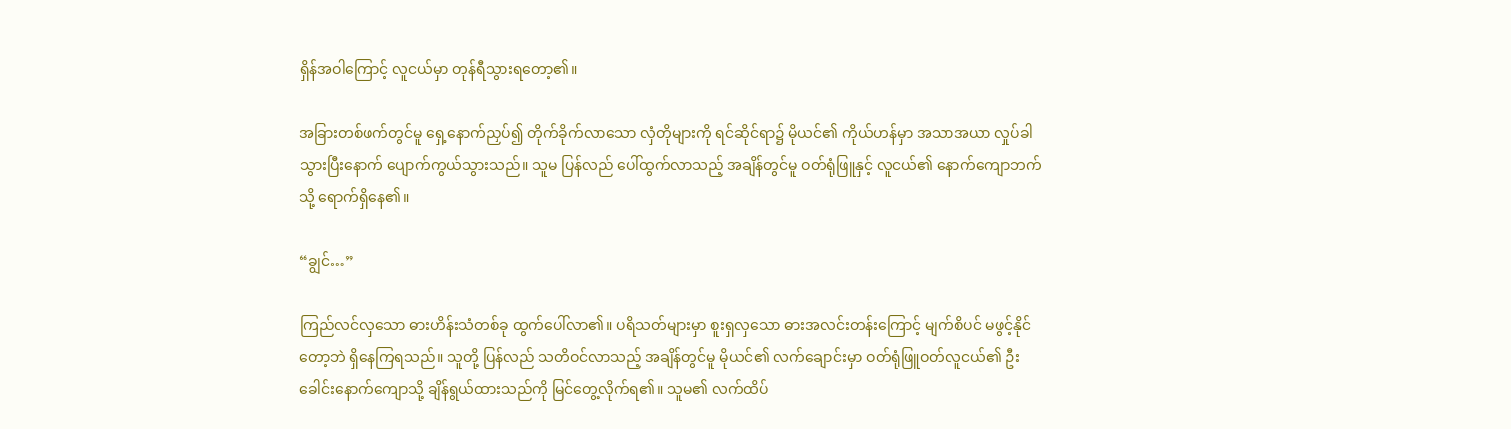ရှိန်အဝါကြောင့် လူငယ်မှာ တုန်ရီသွားရတော့၏။

အခြားတစ်ဖက်တွင်မူ ရှေ့နောက်ညှပ်၍ တိုက်ခိုက်လာသော လှံတိုများကို ရင်ဆိုင်ရာ၌ မိုယင်၏ ကိုယ်ဟန်မှာ အသာအယာ လှုပ်ခါသွားပြီးနောက် ပျောက်ကွယ်သွားသည်။ သူမ ပြန်လည် ပေါ်ထွက်လာသည့် အချိန်တွင်မူ ဝတ်ရုံဖြူနှင့် လူငယ်၏ နောက်ကျောဘက်သို့ ရောက်ရှိနေ၏။

“ချွင်…”

ကြည်လင်လှသော ဓားဟိန်းသံတစ်ခု ထွက်ပေါ်လာ၏။ ပရိသတ်များမှာ စူးရှလှသော ဓားအလင်းတန်းကြောင့် မျက်စိပင် မဖွင့်နိုင်တော့ဘဲ ရှိနေကြရသည်။ သူတို့ ပြန်လည် သတိဝင်လာသည့် အချိန်တွင်မူ မိုယင်၏ လက်ချောင်းမှာ ဝတ်ရုံဖြူဝတ်လူငယ်၏ ဦးခေါင်းနောက်ကျောသို့ ချိန်ရွယ်ထားသည်ကို မြင်တွေ့လိုက်ရ၏။ သူမ၏ လက်ထိပ်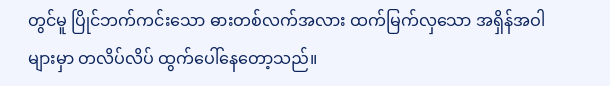တွင်မူ ပြိုင်ဘက်ကင်းသော ဓားတစ်လက်အလား ထက်မြက်လှသော အရှိန်အဝါများမှာ တလိပ်လိပ် ထွက်ပေါ်နေတော့သည်။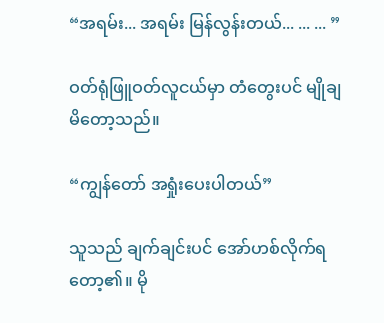“အရမ်း... အရမ်း မြန်လွန်းတယ်... ... ... ”

ဝတ်ရုံဖြူဝတ်လူငယ်မှာ တံတွေးပင် မျိုချမိတော့သည်။

“ကျွန်တော် အရှုံးပေးပါတယ်”

သူသည် ချက်ချင်းပင် အော်ဟစ်လိုက်ရတော့၏။ မို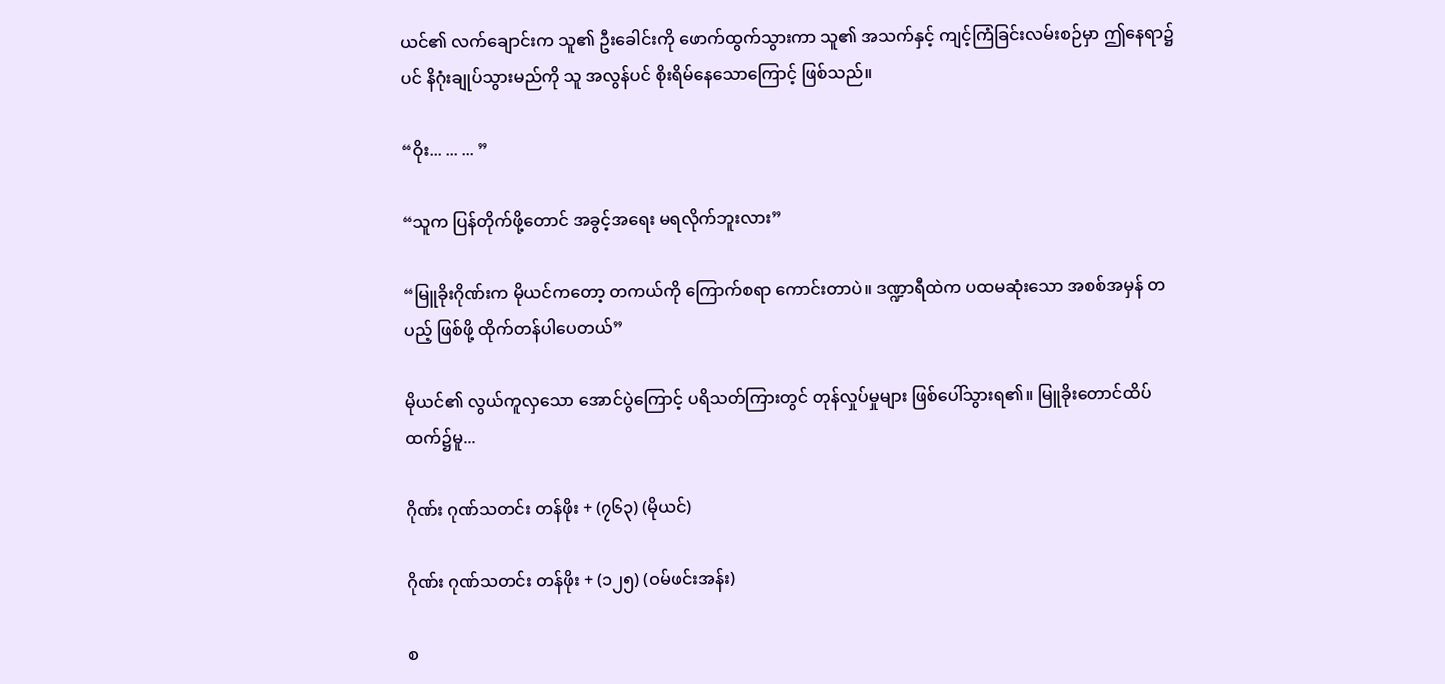ယင်၏ လက်ချောင်းက သူ၏ ဦးခေါင်းကို ဖောက်ထွက်သွားကာ သူ၏ အသက်နှင့် ကျင့်ကြံခြင်းလမ်းစဉ်မှာ ဤနေရာ၌ပင် နိဂုံးချုပ်သွားမည်ကို သူ အလွန်ပင် စိုးရိမ်နေသောကြောင့် ဖြစ်သည်။

“ဝိုး... ... ... ”

“သူက ပြန်တိုက်ဖို့တောင် အခွင့်အရေး မရလိုက်ဘူးလား”

“မြူခိုးဂိုဏ်းက မိုယင်ကတော့ တကယ်ကို ကြောက်စရာ ကောင်းတာပဲ။ ဒဏ္ဍာရီထဲက ပထမဆုံးသော အစစ်အမှန် တပည့် ဖြစ်ဖို့ ထိုက်တန်ပါပေတယ်”

မိုယင်၏ လွယ်ကူလှသော အောင်ပွဲကြောင့် ပရိသတ်ကြားတွင် တုန်လှုပ်မှုများ ဖြစ်ပေါ်သွားရ၏။ မြူခိုးတောင်ထိပ်ထက်၌မူ...

ဂိုဏ်း ဂုဏ်သတင်း တန်ဖိုး + (၇၆၃) (မိုယင်)

ဂိုဏ်း ဂုဏ်သတင်း တန်ဖိုး + (၁၂၅) (ဝမ်ဖင်းအန်း)

စ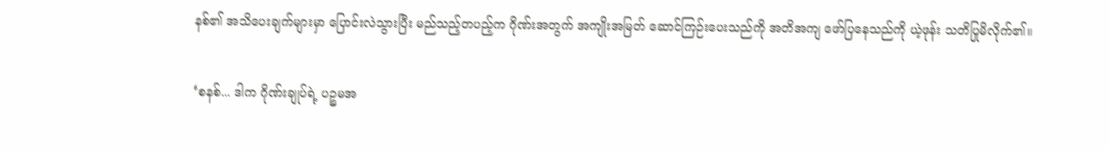နစ်၏ အသိပေးချက်များမှာ ပြောင်းလဲသွားပြီး မည်သည့်တပည့်က ဂိုဏ်းအတွက် အကျိုးအမြတ် ဆောင်ကြဉ်းပေးသည်ကို အတိအကျ ဖော်ပြနေသည်ကို ယဲ့ဖုန်း သတိပြုမိလိုက်၏။

‘စနစ်... ဒါက ဂိုဏ်းချုပ်ရဲ့ ပဉ္စမအ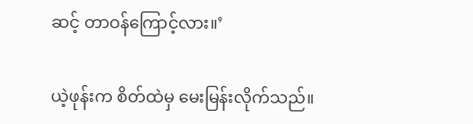ဆင့် တာဝန်ကြောင့်လား။’

ယဲ့ဖုန်းက စိတ်ထဲမှ မေးမြန်းလိုက်သည်။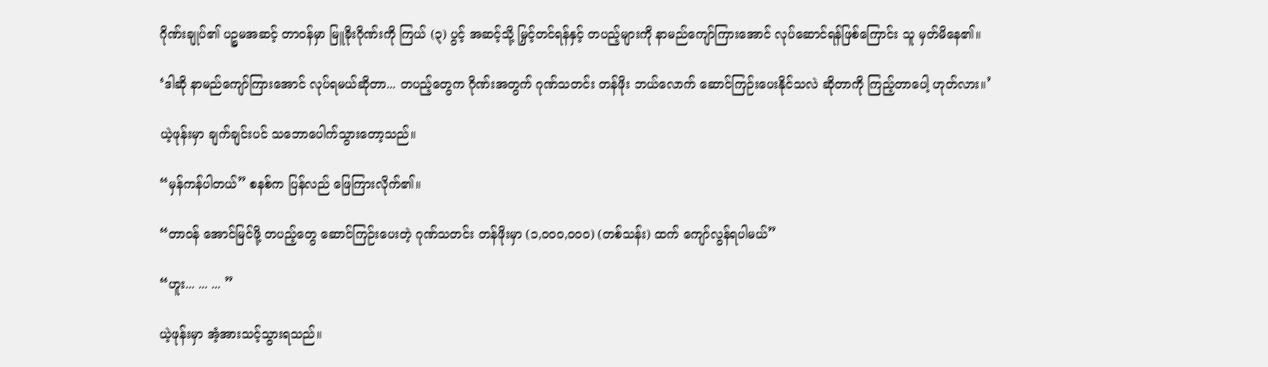ဂိုဏ်းချုပ်၏ ပဉ္စမအဆင့် တာဝန်မှာ မြူခိုးဂိုဏ်းကို ကြယ် (၃) ပွင့် အဆင့်သို့ မြှင့်တင်ရန်နှင့် တပည့်များကို နာမည်ကျော်ကြားအောင် လုပ်ဆောင်ရန်ဖြစ်ကြောင်း သူ မှတ်မိနေ၏။

‘ဒါဆို နာမည်ကျော်ကြားအောင် လုပ်ရမယ်ဆိုတာ... တပည့်တွေက ဂိုဏ်းအတွက် ဂုဏ်သတင်း တန်ဖိုး ဘယ်လောက် ဆောင်ကြဉ်းပေးနိုင်သလဲ ဆိုတာကို ကြည့်တာပေါ့ ဟုတ်လား။’

ယဲ့ဖုန်းမှာ ချက်ချင်းပင် သဘောပေါက်သွားတော့သည်။

“မှန်ကန်ပါတယ်” စနစ်က ပြန်လည် ဖြေကြားလိုက်၏။

“တာဝန် အောင်မြင်ဖို့ တပည့်တွေ ဆောင်ကြဉ်းပေးတဲ့ ဂုဏ်သတင်း တန်ဖိုးမှာ (၁,၀၀၀,၀၀၀) (တစ်သန်း) ထက် ကျော်လွန်ရပါမယ်”

“ဟူး... ... ... ”

ယဲ့ဖုန်းမှာ အံ့အားသင့်သွားရသည်။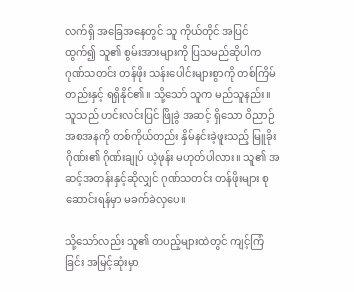လက်ရှိ အခြေအနေတွင် သူ ကိုယ်တိုင် အပြင်ထွက်၍ သူ၏ စွမ်းအားများကို ပြသမည်ဆိုပါက ဂုဏ်သတင်း တန်ဖိုး သန်းပေါင်းများစွာကို တစ်ကြိမ်တည်းနှင့် ရရှိနိုင်၏။ သို့သော် သူက မည်သူနည်း။ သူသည် ဟင်းလင်းပြင် ဖြိုခွဲ အဆင့် ရှိသော ဝိညာဉ်အစအနကို တစ်ကိုယ်တည်း နှိမ်နင်းခဲ့ဖူးသည့် မြူခိုးဂိုဏ်း၏ ဂိုဏ်းချုပ် ယဲ့ဖုန်း မဟုတ်ပါလား။ သူ၏ အဆင့်အတန်းနှင့်ဆိုလျှင် ဂုဏ်သတင်း တန်ဖိုးများ စုဆောင်းရန်မှာ မခက်ခဲလှပေ။

သို့သော်လည်း သူ၏ တပည့်များထဲတွင် ကျင့်ကြံခြင်း အမြင့်ဆုံးမှာ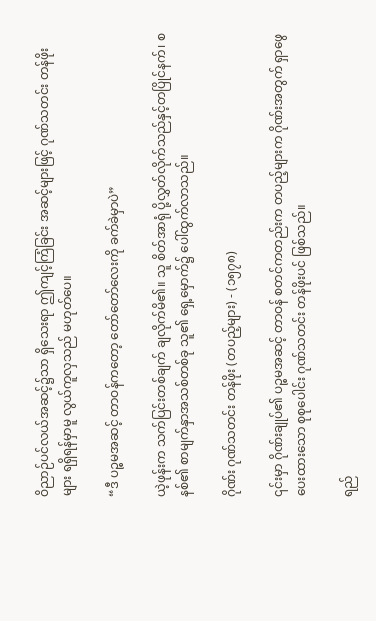ဝိညာဉ်ပင်လယ်အဆင့်၌သာ ရှိသေးရာ ဤကျင့်ကြံခြင်း အဆင့်များဖြင့် ဂုဏ်သတင်း တန်ဖိုးများ ရရှိရန်မှာမူ လွယ်ကူလှသည် မဟုတ်ပေ။

“ဒီ ပဉ္စမအဆင့် တာဝန်ကတော့ တော်တော်လေးကို ခက်ခဲမှာပဲ”

ယဲ့ဖုန်းက သက်ပြင်းတစ်ချက် ချလိုက်မိ၏။ သူ စိတ်အာရုံ ပို့လွှတ်လိုက်သည်နှင့်တပြိုင်နက်၊ စနစ်၏ စာမျက်နှာအသစ်တစ်ခု သူ၏ ရှေ့မှောက်၌ ပေါ်ထွက်လာသည်။

ဂိုဏ်း ဂုဏ်သတင်း တန်ဖိုး (တပည့်များ) - (၁၅၇၈)

၎င်းမှာ ဂိုဏ်းချုပ်၏ ပဉ္စမအဆင့် တာဝန် စတင်ကတည်းက တပည့်များက ဂိုဏ်းအတွက် ရှာဖွေပေးထားသော စုစုပေါင်း ဂုဏ်သတင်း တန်ဖိုးပင် ဖြစ်သည်။

ရည်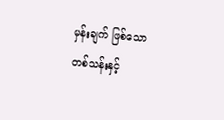မှန်းချက် ဖြစ်သော တစ်သန်းနှင့်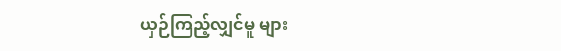ယှဉ်ကြည့်လျှင်မူ များ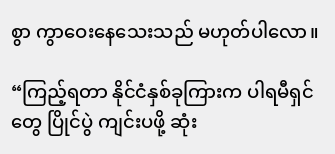စွာ ကွာဝေးနေသေးသည် မဟုတ်ပါလော။

“ကြည့်ရတာ နိုင်ငံနှစ်ခုကြားက ပါရမီရှင်တွေ ပြိုင်ပွဲ ကျင်းပဖို့ ဆုံး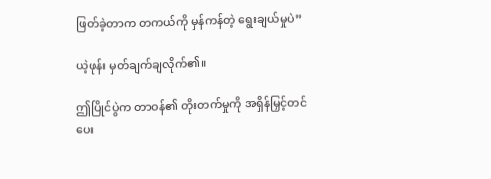ဖြတ်ခဲ့တာက တကယ်ကို မှန်ကန်တဲ့ ရွေးချယ်မှုပဲ”

ယဲ့ဖုန်း မှတ်ချက်ချလိုက်၏။

ဤပြိုင်ပွဲက တာဝန်၏ တိုးတက်မှုကို အရှိန်မြှင့်တင်ပေး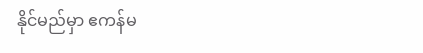နိုင်မည်မှာ ဧကန်မ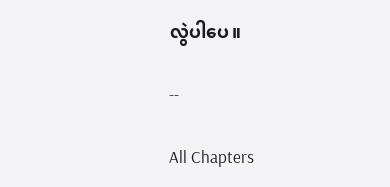လွဲပါပေ။

--

All Chapters